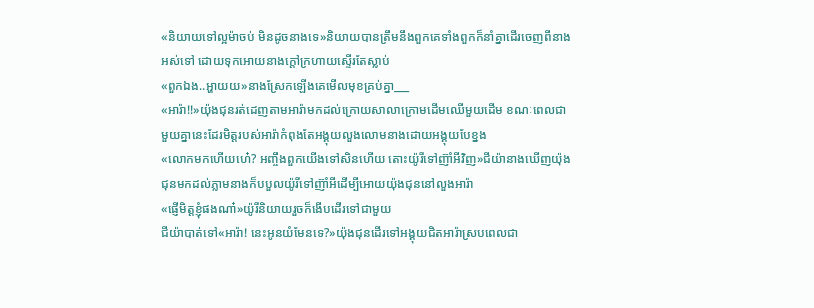«និយាយទៅល្អម៉ាចប់ មិនដូចនាងទេ»និយាយបានត្រឹមនឹងពួកគេទាំងពួកក៏នាំគ្នាដើរចេញពីនាងអស់ទៅ ដោយទុកអោយនាងក្តៅក្រហាយស្ទើរតែស្លាប់
«ពួកឯង..អ្ហាយយ»នាងស្រែកឡើងគេមើលមុខគ្រប់គ្នា___
«អារ៉ា!!»យ៉ុងជុនរត់ដេញតាមអារ៉ាមកដល់ក្រោយសាលាក្រោមដើមឈើមួយដើម ខណៈពេលជាមួយគ្នានេះដែរមិត្តរបស់អារ៉ាកំពុងតែអង្គុយលួងលោមនាងដោយអង្គុយបែខ្នង
«លោកមកហើយហេ៎? អញ្ចឹងពួកយើងទៅសិនហើយ តោះយ៉ូរីទៅញ៊ាំអីវិញ»ជីយ៉ានាងឃើញយ៉ុងជុនមកដល់ភ្លាមនាងក៏បបួលយ៉ូរីទៅញ៊ាំអីដើម្បីអោយយ៉ុងជុននៅលួងអារ៉ា
«ផ្ញើមិត្តខ្ញុំផងណា៎»យ៉ូរីនិយាយរួចក៏ងើបដើរទៅជាមួយ
ជីយ៉ាបាត់ទៅ«អារ៉ា! នេះអូនយំមែនទេ?»យ៉ុងជុនដើរទៅអង្គុយជិតអារ៉ាស្របពេលជា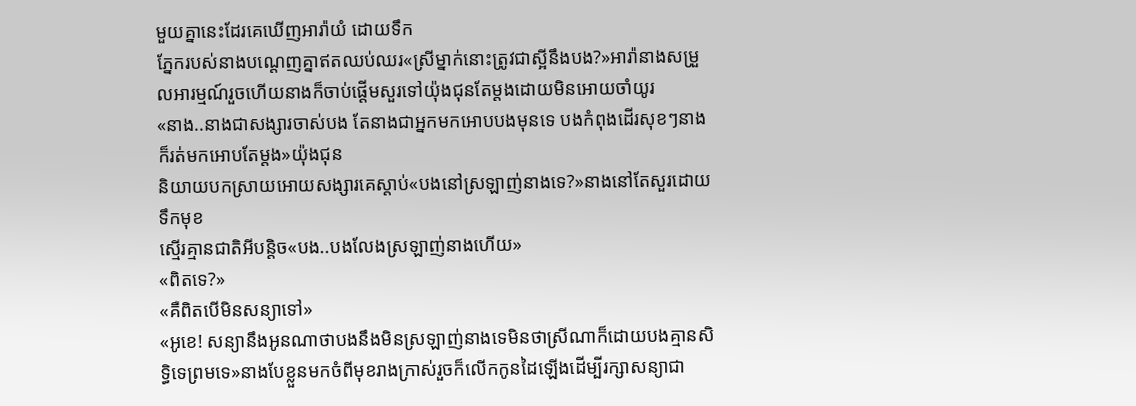មួយគ្នានេះដែរគេឃើញអារ៉ាយំ ដោយទឹក
ភ្នែករបស់នាងបណ្តេញគ្នាឥតឈប់ឈរ«ស្រីម្នាក់នោះត្រូវជាស្អីនឹងបង?»អារ៉ានាងសម្រួលអារម្មណ៍រួចហើយនាងក៏ចាប់ផ្តើមសួរទៅយ៉ុងជុនតែម្តងដោយមិនអោយចាំយូរ
«នាង..នាងជាសង្សារចាស់បង តែនាងជាអ្នកមកអោបបងមុនទេ បងកំពុងដើរសុខៗនាងក៏រត់មកអោបតែម្តង»យ៉ុងជុន
និយាយបកស្រាយអោយសង្សារគេស្តាប់«បងនៅស្រឡាញ់នាងទេ?»នាងនៅតែសួរដោយទឹកមុខ
ស្មើរគ្មានជាតិអីបន្តិច«បង..បងលែងស្រឡាញ់នាងហើយ»
«ពិតទេ?»
«គឺពិតបើមិនសន្យាទៅ»
«អូខេ! សន្យានឹងអូនណាថាបងនឹងមិនស្រឡាញ់នាងទេមិនថាស្រីណាក៏ដោយបងគ្មានសិទ្ធិទេព្រមទេ»នាងបែខ្លួនមកចំពីមុខរាងក្រាស់រួចក៏លើកកូនដៃឡើងដើម្បីរក្សាសន្យាជា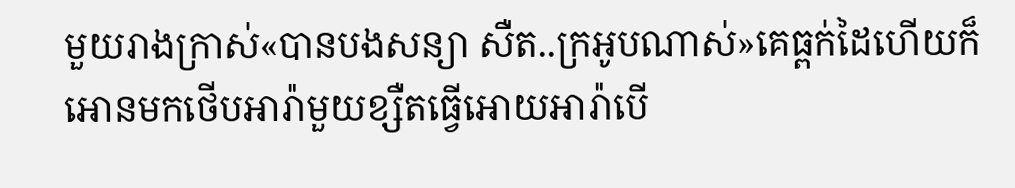មួយរាងក្រាស់«បានបងសន្យា សឺត..ក្រអូបណាស់»គេធ្ពក់ដៃហើយក៏អោនមកថើបអារ៉ាមួយខ្សឺតធ្វើអោយអារ៉ាបើ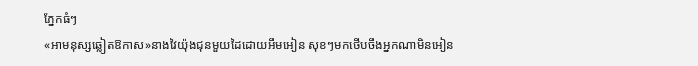ភ្នែកធំៗ
«អាមនុស្សឆ្លៀតឱកាស»នាងវៃយ៉ុងជុនមួយដៃដោយអឹមអៀន សុខៗមកថើបចឹងអ្នកណាមិនអៀន